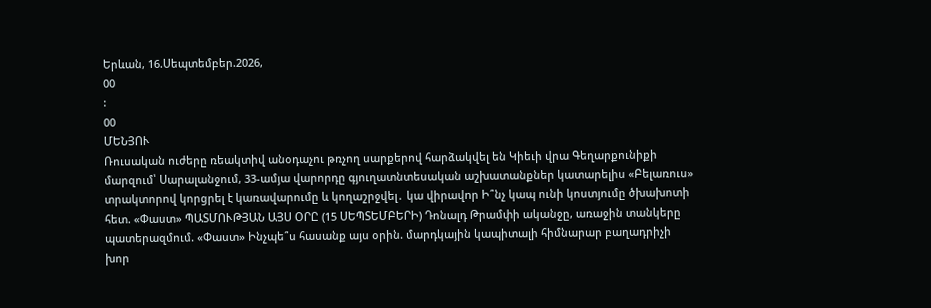Երևան, 16.Սեպտեմբեր.2026,
00
:
00
ՄԵՆՅՈՒ
Ռուսական ուժերը ռեակտիվ անօդաչու թռչող սարքերով հարձակվել են Կիեւի վրա Գեղարքունիքի մարզում՝ Սարալանջում, 33-ամյա վարորդը գյուղատնտեսական աշխատանքներ կատարելիս «Բելառուս» տրակտորով կորցրել է կառավարումը և կողաշրջվել․ կա վիրավnր Ի՞նչ կապ ունի կոստյումը ծխախոտի հետ. «Փաստ» ՊԱՏՄՈՒԹՅԱՆ ԱՅՍ ՕՐԸ (15 ՍԵՊՏԵՄԲԵՐԻ) Դոնալդ Թրամփի ականջը, առաջին տանկերը պատերազմում. «Փաստ» Ինչպե՞ս հասանք այս օրին. մարդկային կապիտալի հիմնարար բաղադրիչի խոր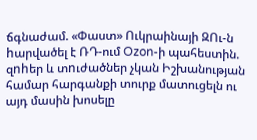ճգնաժամ. «Փաստ» Ուկրաինայի ԶՈւ-ն hարվածել է ՌԴ-ում Ozon-ի պահեստին. զnhեր և տnւժածներ չկան Իշխանության համար հարգանքի տուրք մատուցելն ու այդ մասին խոսելը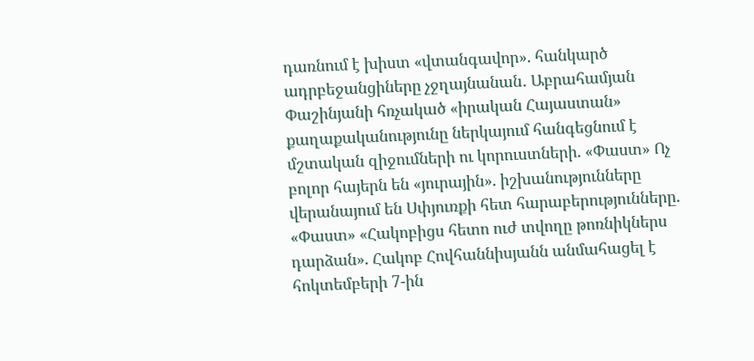դառնում է խիստ «վտանգավոր». հանկարծ ադրբեջանցիները չջղայնանան․ Աբրահամյան Փաշինյանի հռչակած «իրական Հայաստան» քաղաքականությունը ներկայում հանգեցնում է մշտական զիջումների ու կորուստների. «Փաստ» Ոչ բոլոր հայերն են «յուրային». իշխանությունները վերանայում են Սփյուռքի հետ հարաբերությունները. «Փաստ» «Հակոբիցս հետո ուժ տվողը թոռնիկներս դարձան». Հակոբ Հովհաննիսյանն անմահացել է հոկտեմբերի 7-ին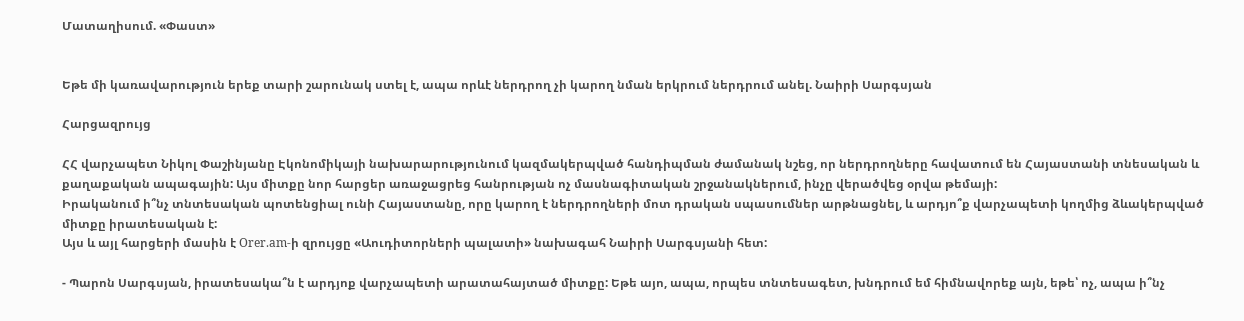Մատաղիսում. «Փաստ»


Եթե մի կառավարություն երեք տարի շարունակ ստել է, ապա որևէ ներդրող չի կարող նման երկրում ներդրում անել. Նաիրի Սարգսյան

Հարցազրույց

ՀՀ վարչապետ Նիկոլ Փաշինյանը Էկոնոմիկայի նախարարությունում կազմակերպված հանդիպման ժամանակ նշեց, որ ներդրողները հավատում են Հայաստանի տնեսական և քաղաքական ապագային: Այս միտքը նոր հարցեր առաջացրեց հանրության ոչ մասնագիտական շրջանակներում, ինչը վերածվեց օրվա թեմայի:
Իրականում ի՞նչ տնտեսական պոտենցիալ ունի Հայաստանը, որը կարող է ներդրողների մոտ դրական սպասումներ արթնացնել, և արդյո՞ք վարչապետի կողմից ձևակերպված միտքը իրատեսական է:
Այս և այլ հարցերի մասին է Orer.am-ի զրույցը «Աուդիտորների պալատի» նախագահ Նաիրի Սարգսյանի հետ:

- Պարոն Սարգսյան, իրատեսակա՞ն է արդյոք վարչապետի արատահայտած միտքը: Եթե այո, ապա, որպես տնտեսագետ, խնդրում եմ հիմնավորեք այն, եթե՝ ոչ, ապա ի՞նչ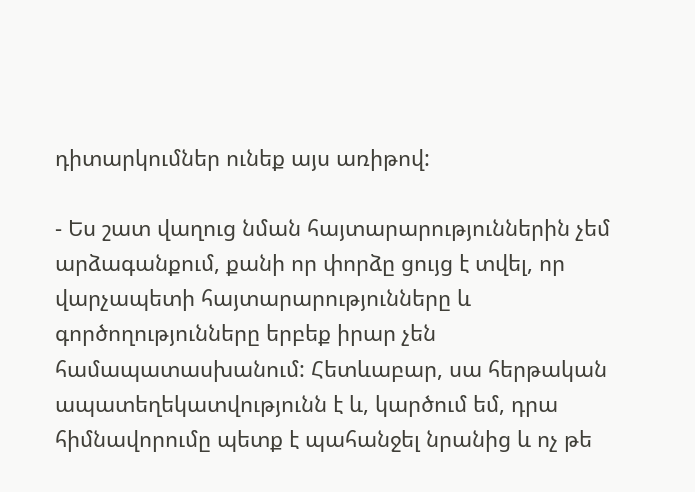դիտարկումներ ունեք այս առիթով:

- Ես շատ վաղուց նման հայտարարություններին չեմ արձագանքում, քանի որ փորձը ցույց է տվել, որ վարչապետի հայտարարությունները և գործողությունները երբեք իրար չեն համապատասխանում: Հետևաբար, սա հերթական ապատեղեկատվությունն է և, կարծում եմ, դրա հիմնավորումը պետք է պահանջել նրանից և ոչ թե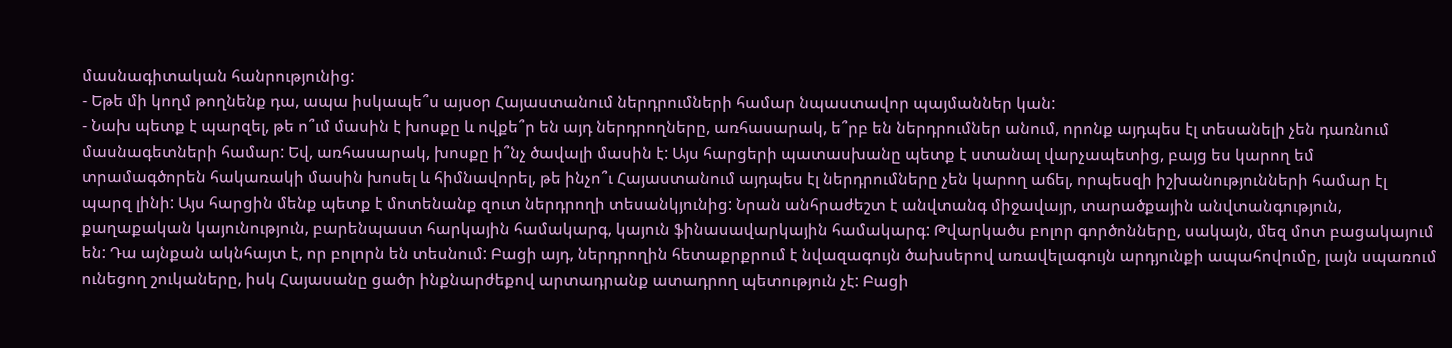մասնագիտական հանրությունից:
- Եթե մի կողմ թողնենք դա, ապա իսկապե՞ս այսօր Հայաստանում ներդրումների համար նպաստավոր պայմաններ կան:
- Նախ պետք է պարզել, թե ո՞ւմ մասին է խոսքը և ովքե՞ր են այդ ներդրողները, առհասարակ, ե՞րբ են ներդրումներ անում, որոնք այդպես էլ տեսանելի չեն դառնում մասնագետների համար: Եվ, առհասարակ, խոսքը ի՞նչ ծավալի մասին է: Այս հարցերի պատասխանը պետք է ստանալ վարչապետից, բայց ես կարող եմ տրամագծորեն հակառակի մասին խոսել և հիմնավորել, թե ինչո՞ւ Հայաստանում այդպես էլ ներդրումները չեն կարող աճել, որպեսզի իշխանությունների համար էլ պարզ լինի: Այս հարցին մենք պետք է մոտենանք զուտ ներդրողի տեսանկյունից: Նրան անհրաժեշտ է անվտանգ միջավայր, տարածքային անվտանգություն, քաղաքական կայունություն, բարենպաստ հարկային համակարգ, կայուն ֆինասավարկային համակարգ: Թվարկածս բոլոր գործոնները, սակայն, մեզ մոտ բացակայում են: Դա այնքան ակնհայտ է, որ բոլորն են տեսնում: Բացի այդ, ներդրողին հետաքրքրում է նվազագույն ծախսերով առավելագույն արդյունքի ապահովումը, լայն սպառում ունեցող շուկաները, իսկ Հայասանը ցածր ինքնարժեքով արտադրանք ատադրող պետություն չէ: Բացի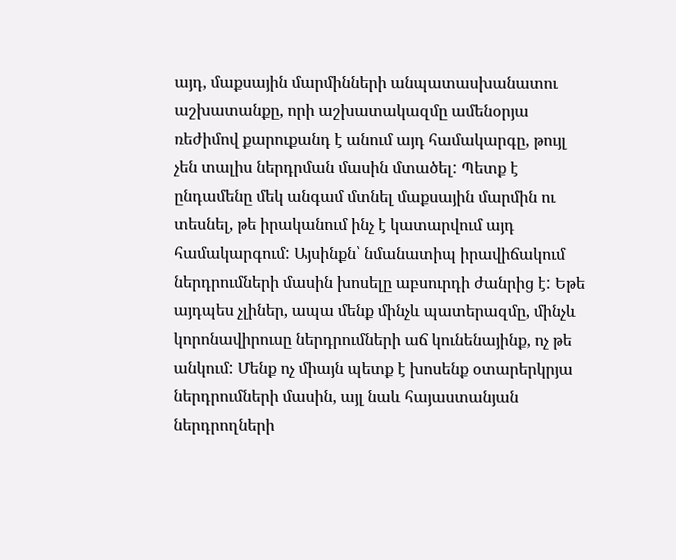այդ, մաքսային մարմինների անպատասխանատու աշխատանքը, որի աշխատակազմը ամենօրյա ռեժիմով քարուքանդ է անում այդ համակարգը, թույլ չեն տալիս ներդրման մասին մտածել: Պետք է ընդամենը մեկ անգամ մտնել մաքսային մարմին ու տեսնել, թե իրականում ինչ է կատարվում այդ համակարգում: Այսինքն՝ նմանատիպ իրավիճակում ներդրումների մասին խոսելը աբսուրդի ժանրից է: Եթե այդպես չլիներ, ապա մենք մինչև պատերազմը, մինչև կորոնավիրուսը ներդրումների աճ կունենայինք, ոչ թե անկում: Մենք ոչ միայն պետք է խոսենք օտարերկրյա ներդրումների մասին, այլ նաև հայաստանյան ներդրողների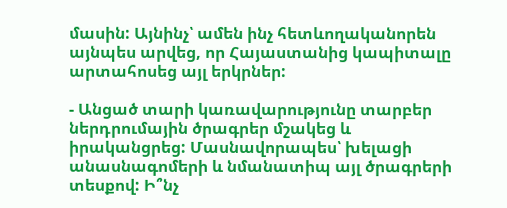մասին: Այնինչ՝ ամեն ինչ հետևողականորեն այնպես արվեց, որ Հայաստանից կապիտալը արտահոսեց այլ երկրներ:

- Անցած տարի կառավարությունը տարբեր ներդրումային ծրագրեր մշակեց և իրականցրեց: Մասնավորապես՝ խելացի անասնագոմերի և նմանատիպ այլ ծրագրերի տեսքով: Ի՞նչ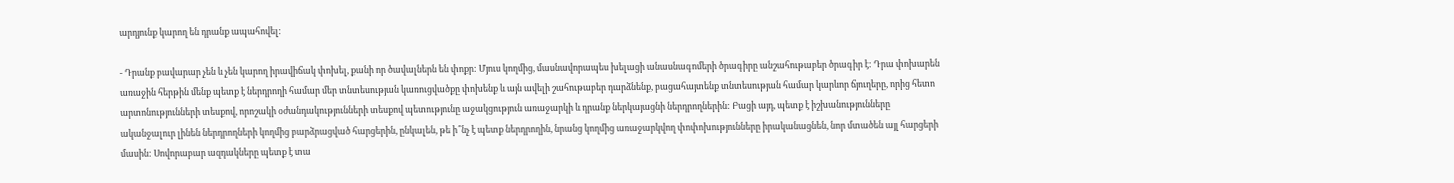արդյունք կարող են դրանք ապահովել:

- Դրանք բավարար չեն և չեն կարող իրավիճակ փոխել, քանի որ ծավալներն են փոքր: Մյուս կողմից, մասնավորապես խելացի անասնագոմերի ծրագիրը անշահութաբեր ծրագիր է: Դրա փոխարեն առաջին հերթին մենք պետք է ներդրողի համար մեր տնտեսության կառուցվածքը փոխենք և այն ավելի շահութաբեր դարձնենք, բացահայտենք տնտեսության համար կարևոր ճյուղերը, որից հետո արտոնությունների տեսքով, որոշակի օժանդակությունների տեսքով պետությունը աջակցություն առաջարկի և դրանք ներկայացնի ներդրողներին: Բացի այդ, պետք է իշխանությունները ականջալուր լինեն ներդրողների կողմից բարձրացված հարցերին, ընկալեն, թե ի՞նչ է պետք ներդրողին, նրանց կողմից առաջարկվող փոփոխությունները իրականացնեն, նոր մտածեն այլ հարցերի մասին: Սովորաբար ազդակները պետք է տա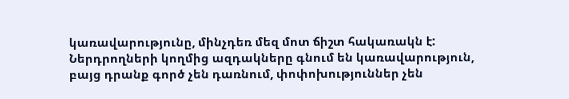կառավարությունը, մինչդեռ մեզ մոտ ճիշտ հակառակն է: Ներդրողների կողմից ազդակները գնում են կառավարություն, բայց դրանք գործ չեն դառնում, փոփոխություններ չեն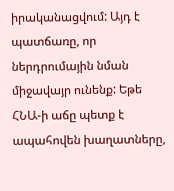իրականացվում: Այդ է պատճառը, որ ներդրումային նման միջավայր ունենք: Եթե ՀՆԱ-ի աճը պետք է ապահովեն խաղատները,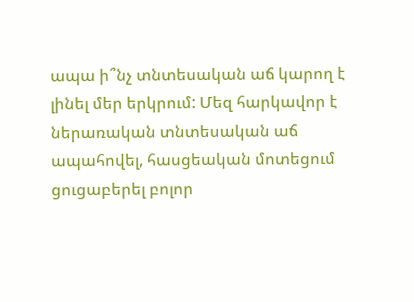ապա ի՞նչ տնտեսական աճ կարող է լինել մեր երկրում: Մեզ հարկավոր է ներառական տնտեսական աճ ապահովել, հասցեական մոտեցում ցուցաբերել բոլոր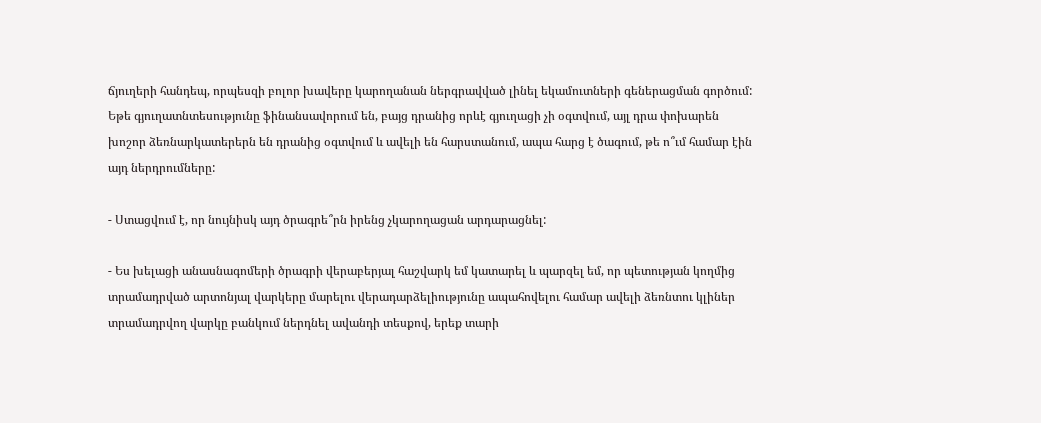ճյուղերի հանդեպ, որպեսզի բոլոր խավերը կարողանան ներգրավված լինել եկամուտների գեներացման գործում: Եթե գյուղատնտեսությունը ֆինանսավորում են, բայց դրանից որևէ գյուղացի չի օգտվում, այլ դրա փոխարեն խոշոր ձեռնարկատերերն են դրանից օգտվում և ավելի են հարստանում, ապա հարց է ծագում, թե ո՞ւմ համար էին այդ ներդրումները:

- Ստացվում է, որ նույնիսկ այդ ծրագրե՞րն իրենց չկարողացան արդարացնել:

- Ես խելացի անասնագոմերի ծրագրի վերաբերյալ հաշվարկ եմ կատարել և պարզել եմ, որ պետության կողմից տրամադրված արտոնյալ վարկերը մարելու վերադարձելիությունը ապահովելու համար ավելի ձեռնտու կլիներ տրամադրվող վարկը բանկում ներդնել ավանդի տեսքով, երեք տարի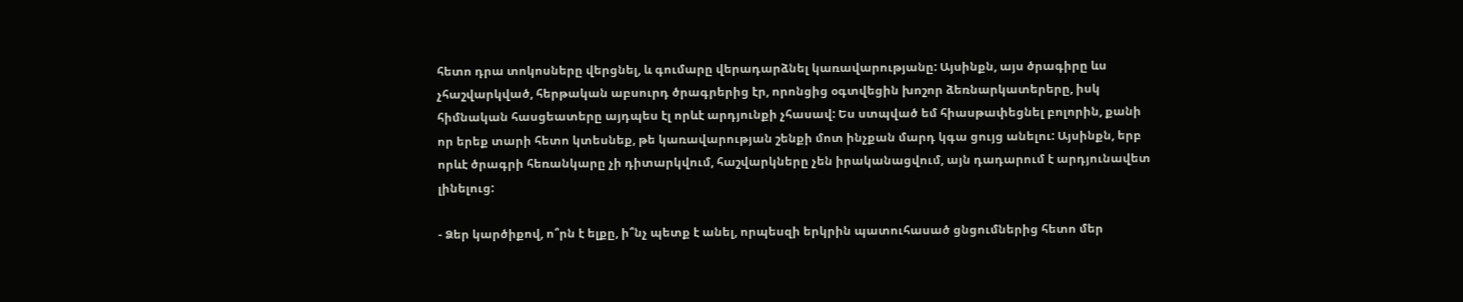հետո դրա տոկոսները վերցնել, և գումարը վերադարձնել կառավարությանը: Այսինքն, այս ծրագիրը ևս չհաշվարկված, հերթական աբսուրդ ծրագրերից էր, որոնցից օգտվեցին խոշոր ձեռնարկատերերը, իսկ հիմնական հասցեատերը այդպես էլ որևէ արդյունքի չհասավ: Ես ստպված եմ հիասթափեցնել բոլորին, քանի որ երեք տարի հետո կտեսնեք, թե կառավարության շենքի մոտ ինչքան մարդ կգա ցույց անելու: Այսինքն, երբ որևէ ծրագրի հեռանկարը չի դիտարկվում, հաշվարկները չեն իրականացվում, այն դադարում է արդյունավետ լինելուց:

- Ձեր կարծիքով, ո՞րն է ելքը, ի՞նչ պետք է անել, որպեսզի երկրին պատուհասած ցնցումներից հետո մեր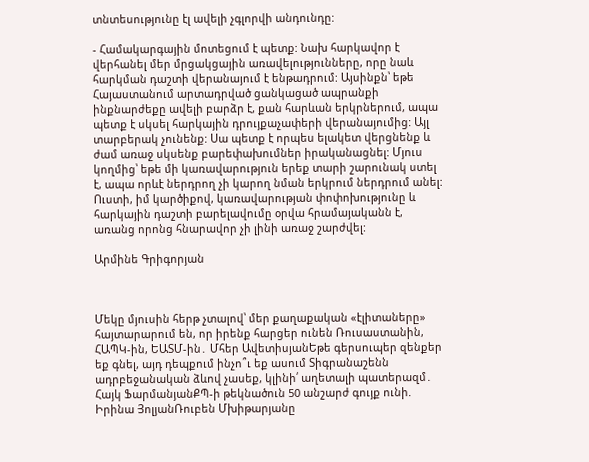տնտեսությունը էլ ավելի չգլորվի անդունդը:

- Համակարգային մոտեցում է պետք: Նախ հարկավոր է վերհանել մեր մրցակցային առավելությունները, որը նաև հարկման դաշտի վերանայում է ենթադրում: Այսինքն՝ եթե Հայաստանում արտադրված ցանկացած ապրանքի ինքնարժեքը ավելի բարձր է, քան հարևան երկրներում, ապա պետք է սկսել հարկային դրույքաչափերի վերանայումից: Այլ տարբերակ չունենք: Սա պետք է որպես ելակետ վերցնենք և ժամ առաջ սկսենք բարեփախումներ իրականացնել: Մյուս կողմից՝ եթե մի կառավարություն երեք տարի շարունակ ստել է, ապա որևէ ներդրող չի կարող նման երկրում ներդրում անել: Ուստի, իմ կարծիքով, կառավարության փոփոխությունը և հարկային դաշտի բարելավումը օրվա հրամայականն է, առանց որոնց հնարավոր չի լինի առաջ շարժվել:

Արմինե Գրիգորյան



Մեկը մյուսին հերթ չտալով՝ մեր քաղաքական «էլիտաները» հայտարարում են, որ իրենք հարցեր ունեն Ռուսաստանին, ՀԱՊԿ-ին, ԵԱՏՄ-ին․ Մհեր ԱվետիսյանԵթե գերսուպեր զենքեր եք գնել, այդ դեպքում ինչո՞ւ եք ասում Տիգրանաշենն ադրբեջանական ձևով չասեք, կլինի՛ աղետալի պատերազմ․ Հայկ ՖարմանյանՔՊ-ի թեկնածուն 50 անշարժ գույք ունի. Իրինա ՅոլյանՌուբեն Մխիթարյանը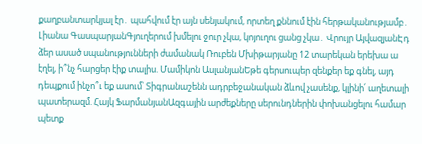քաղբանտարկյալ էր․ պահվում էր այն սենյակում, որտեղ քննում էին հերթականությամբ․ Լիանա ԳասպարյանԳյուղերում խմելու ջուր չկա, կոյուղու ցանց չկա․ Վրույր ԱյվազյանԷդ ձեր ասած սպանությունների ժամանակ Ռուբեն Մխիթարյանը 12 տարեկան երեխա ա էղել, ի՞նչ հարցեր էիք տալիս. Մամիկոն ԱսլանյանԵթե գերսուպեր զենքեր եք գնել, այդ դեպքում ինչո՞ւ եք ասում՝ Տիգրանաշենն ադրբեջանական ձևով չասենք, կլինի՛ աղետալի պատերազմ. Հայկ ՖարմանյանԱզգային արժեքները սերունդներին փոխանցելու համար պետք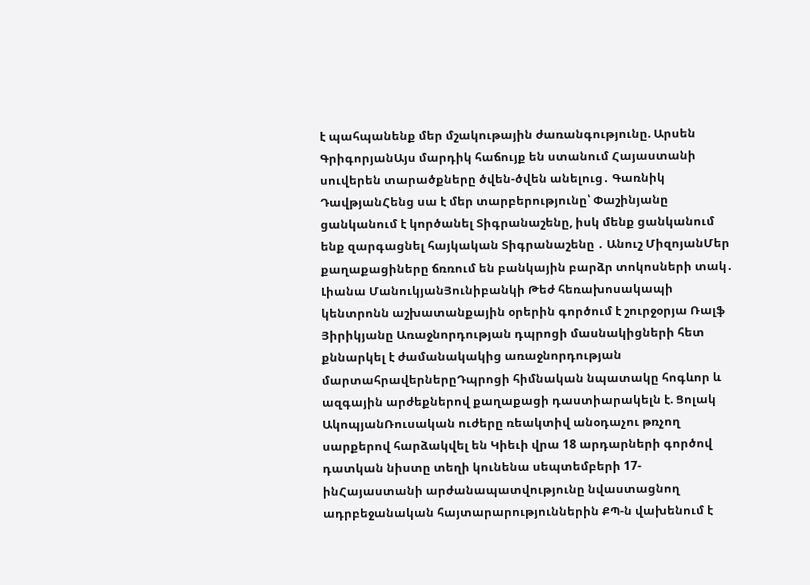է պահպանենք մեր մշակութային ժառանգությունը. Արսեն ԳրիգորյանԱյս մարդիկ հաճույք են ստանում Հայաստանի սուվերեն տարածքները ծվեն-ծվեն անելուց․ Գառնիկ ԴավթյանՀենց սա է մեր տարբերությունը՝ Փաշինյանը ցանկանում է կործանել Տիգրանաշենը, իսկ մենք ցանկանում ենք զարգացնել հայկական Տիգրանաշենը ․ Անուշ ՄիզոյանՄեր քաղաքացիները ճռռում են բանկային բարձր տոկոսների տակ․ Լիանա ՄանուկյանՅունիբանկի Թեժ հեռախոսակապի կենտրոնն աշխատանքային օրերին գործում է շուրջօրյա Ռալֆ Յիրիկյանը Առաջնորդության դպրոցի մասնակիցների հետ քննարկել է ժամանակակից առաջնորդության մարտահրավերներըԴպրոցի հիմնական նպատակը հոգևոր և ազգային արժեքներով քաղաքացի դաստիարակելն է. Ցոլակ ԱկոպյանՌուսական ուժերը ռեակտիվ անօդաչու թռչող սարքերով հարձակվել են Կիեւի վրա 18 արդարների գործով դատկան նիստը տեղի կունենա սեպտեմբերի 17-ինՀայաստանի արժանապատվությունը նվաստացնող ադրբեջանական հայտարարություններին ՔՊ-ն վախենում է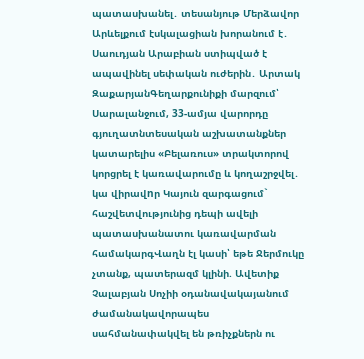պատասխանել․ տեսանյութ Մերձավոր Արևելքում էսկալացիան խորանում է․ Սաուդյան Արաբիան ստիպված է ապավինել սեփական ուժերին․ Արտակ ԶաքարյանԳեղարքունիքի մարզում՝ Սարալանջում, 33-ամյա վարորդը գյուղատնտեսական աշխատանքներ կատարելիս «Բելառուս» տրակտորով կորցրել է կառավարումը և կողաշրջվել․ կա վիրավnր Կայուն զարգացում` հաշվետվությունից դեպի ավելի պատասխանատու կառավարման համակարգՎաղն էլ կասի՝ եթե Ջերմուկը չտանք, պատերազմ կլինի. Ավետիք Չալաբյան Սոչիի օդանավակայանում ժամանակավորապես սահմանափակվել են թռիչքներն ու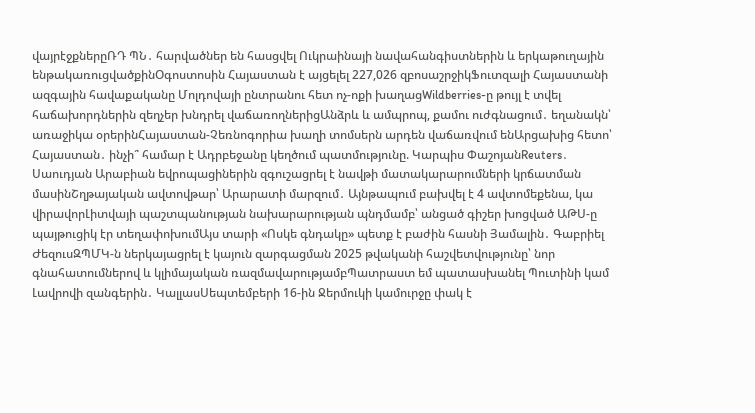վայրէջքներըՌԴ ՊՆ․ հարվածներ են հասցվել Ուկրաինայի նավահանգիստներին և երկաթուղային ենթակառուցվածքինՕգոստոսին Հայաստան է այցելել 227,026 զբոսաշրջիկՖուտզալի Հայաստանի ազգային հավաքականը Մոլդովայի ընտրանու հետ ոչ-ոքի խաղացWildberries-ը թույլ է տվել հաճախորդներին զեղչեր խնդրել վաճառողներիցԱնձրև և ամպրոպ, քամու ուժգնացում․ եղանակն՝ առաջիկա օրերինՀայաստան-Չեռնոգորիա խաղի տոմսերն արդեն վաճառվում ենԱրցախից հետո՝ Հայաստան․ ինչի՞ համար է Ադրբեջանը կեղծում պատմությունը. Կարպիս ՓաշոյանReuters․ Սաուդյան Արաբիան եվրոպացիներին զգուշացրել է նավթի մատակարարումների կրճատման մասինՇղթայական ավտովթար՝ Արարատի մարզում․ Այնթապում բախվել է 4 ավտոմեքենա, կա վիրավորԼիտվայի պաշտպանության նախարարության պնդմամբ՝ անցած գիշեր խոցված ԱԹՍ-ը պայթուցիկ էր տեղափոխումԱյս տարի «Ոսկե գնդակը» պետք է բաժին հասնի Յամալին․ Գաբրիել ԺեզուսԶՊՄԿ-ն ներկայացրել է կայուն զարգացման 2025 թվականի հաշվետվությունը՝ նոր գնահատումներով և կլիմայական ռազմավարությամբՊատրաստ եմ պատասխանել Պուտինի կամ Լավրովի զանգերին․ ԿալլասՍեպտեմբերի 16-ին Ջերմուկի կամուրջը փակ է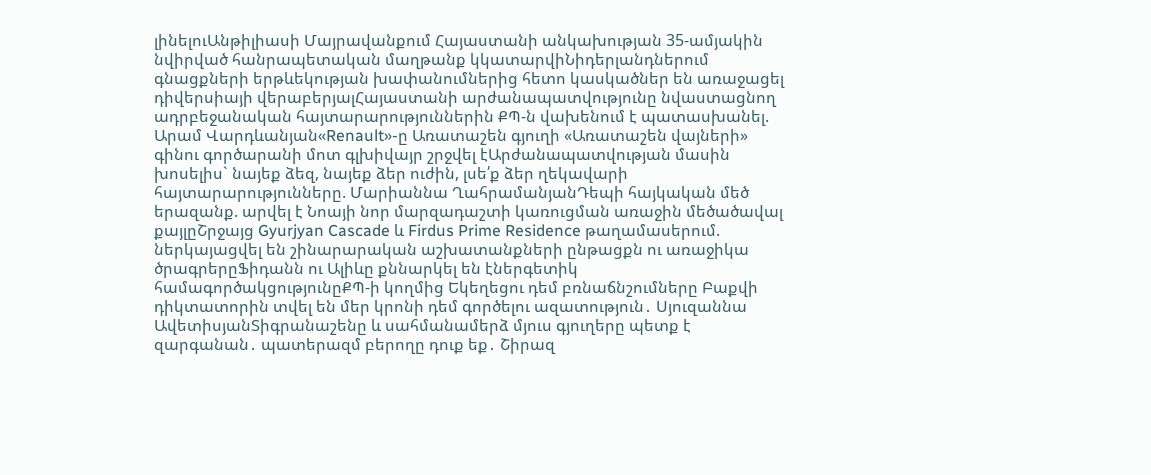լինելուԱնթիլիասի Մայրավանքում Հայաստանի անկախության 35-ամյակին նվիրված հանրապետական մաղթանք կկատարվիՆիդերլանդներում գնացքների երթևեկության խափանումներից հետո կասկածներ են առաջացել դիվերսիայի վերաբերյալՀայաստանի արժանապատվությունը նվաստացնող ադրբեջանական հայտարարություններին ՔՊ-ն վախենում է պատասխանել. Արամ Վարդևանյան«Renault»-ը Առատաշեն գյուղի «Առատաշեն վայների» գինու գործարանի մոտ գլխիվայր շրջվել էԱրժանապատվության մասին խոսելիս` նայեք ձեզ, նայեք ձեր ուժին, լսե՛ք ձեր ղեկավարի հայտարարությունները. Մարիաննա ՂահրամանյանԴեպի հայկական մեծ երազանք. արվել է Նոայի նոր մարզադաշտի կառուցման առաջին մեծածավալ քայլըՇրջայց Gyurjyan Cascade և Firdus Prime Residence թաղամասերում. ներկայացվել են շինարարական աշխատանքների ընթացքն ու առաջիկա ծրագրերըՖիդանն ու Ալիևը քննարկել են էներգետիկ համագործակցությունըՔՊ-ի կողմից Եկեղեցու դեմ բռնաճնշումները Բաքվի դիկտատորին տվել են մեր կրոնի դեմ գործելու ազատություն․ Սյուզաննա ԱվետիսյանՏիգրանաշենը և սահմանամերձ մյուս գյուղերը պետք է զարգանան․ պատերազմ բերողը դուք եք․ Շիրազ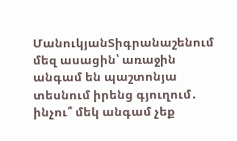ՄանուկյանՏիգրանաշենում մեզ ասացին՝ առաջին անգամ են պաշտոնյա տեսնում իրենց գյուղում․ ինչու՞ մեկ անգամ չեք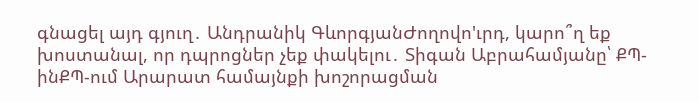գնացել այդ գյուղ․ Անդրանիկ ԳևորգյանԺողովո'ւրդ, կարո՞ղ եք խոստանալ, որ դպրոցներ չեք փակելու․ Տիգան Աբրահամյանը՝ ՔՊ-ինՔՊ-ում Արարատ համայնքի խոշորացման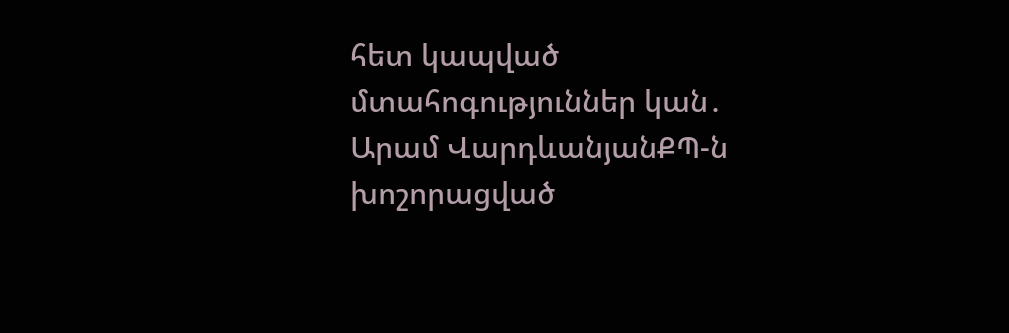հետ կապված մտահոգություններ կան․ Արամ ՎարդևանյանՔՊ-ն խոշորացված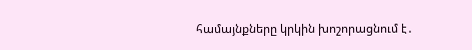համայնքները կրկին խոշորացնում է․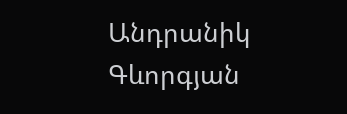Անդրանիկ Գևորգյան